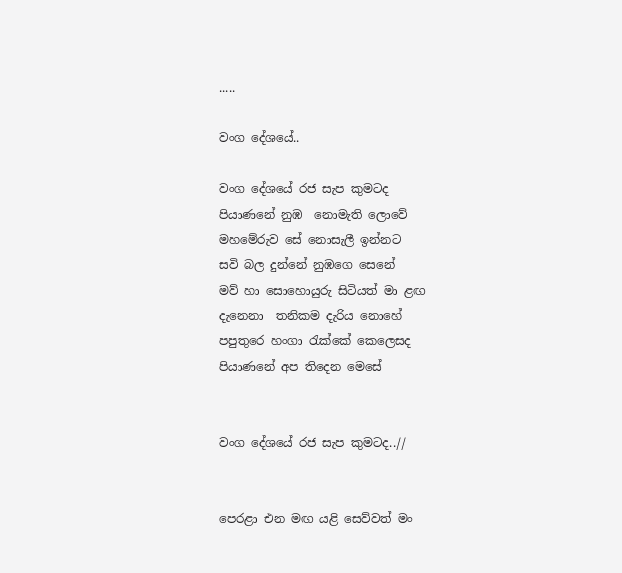.....

වංග දේශයේ..

වංග දේශයේ රජ සැප කුමටද
පියාණනේ නුඹ  නොමැති ලොවේ
මහමේරුව සේ නොසැලී ඉන්නට
සවි බල දුන්නේ නුඹගෙ සෙනේ
මව් හා සොහොයුරු සිටියත් මා ළඟ
දැනෙනා  තනිකම දැරිය නොහේ
පපුතුරෙ හංගා රැක්කේ කෙලෙසද
පියාණනේ අප තිදෙන මෙසේ


වංග දේශයේ රජ සැප කුමටද..//


පෙරළා එන මඟ යළි සෙව්වත් මං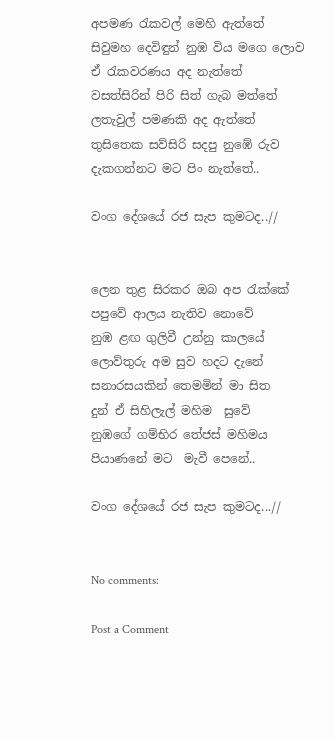අපමණ රැකවල් මෙහි ඇත්තේ
සිවුමහ දෙවිඳුන් නුඹ විය මගෙ ලොව
ඒ රැකවරණය අද නැත්තේ
වසත්සිරින් පිරි සිත් ගැබ මත්තේ
ලතැවුල් පමණකි අද ඇත්තේ
තුසිතෙක සව්සිරි සදපු නුඹේ රුව
දැකගන්නට මට පිං නැත්තේ..

වංග දේශයේ රජ සැප කුමටද..//


ලෙන තුළ සිරකර ඔබ අප රැක්කේ
පපුවේ ආලය නැතිව නොවේ
නුඹ ළඟ ගුලිවී උන්නු කාලයේ
ලොව්තුරු අම සුව හදට දැනේ
සනාරසයකින් තෙමමින් මා සිත
දුන් ඒ සිහිලැල් මහිම  සුවේ
නුඹගේ ගම්භිර තේජස් මහිමය
පියාණනේ මට  මැවී පෙනේ..

වංග දේශයේ රජ සැප කුමටද...//


No comments:

Post a Comment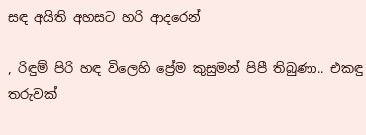සඳ අයිති අහසට හරි ආදරෙන්

, රිඳුම් පිරි හඳ විලෙහි ප්‍රේම කුසුමන් පිපී තිබුණා.. එකඳු තරුවක්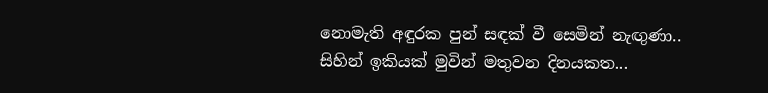නොමැති අඳුරක පුන් සඳක් වී සෙමින් නැඟුණා.. සිහින් ඉකියක් මුවින් මතුවන දිනයකත...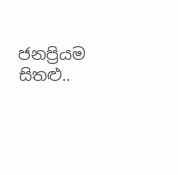ජනප්‍රියම සිතළු..